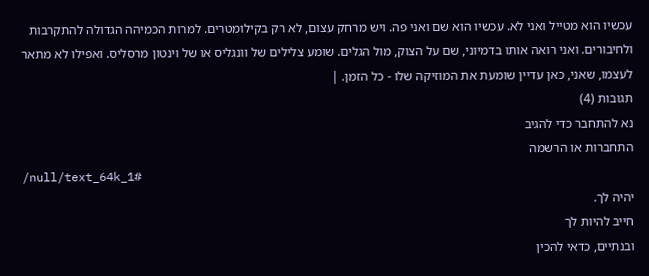עכשיו הוא מטייל ואני לא. עכשיו הוא שם ואני פה. ויש מרחק עצום, לא רק בקילומטרים. למרות הכמיהה הגדולה להתקרבות ולחיבורים. ואני רואה אותו בדמיוני, שם על הצוק, מול הגלים. שומע צלילים של וונגליס או של וינטון מרסליס. ואפילו לא מתאר לעצמו, שאני, כאן עדיין שומעת את המוזיקה שלו - כל הזמן. |
תגובות (4)
נא להתחבר כדי להגיב
התחברות או הרשמה
/null/text_64k_1#
יהיה לך.
חייב להיות לך
ובנתיים, כדאי להכין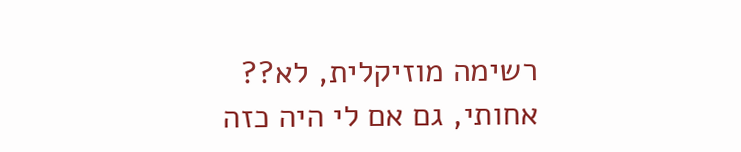רשימה מוזיקלית, לא??
אחותי, גם אם לי היה כזה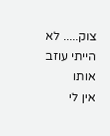צוק..... לא הייתי עוזב אותו
אין לי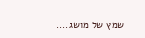שמץ של מושג....